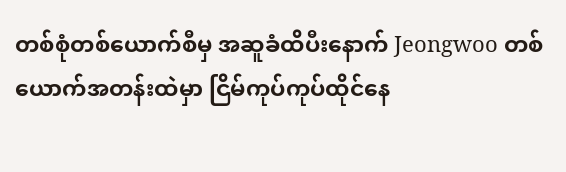တစ်စုံတစ်ယောက်စီမှ အဆူခံထိပီးနောက် Jeongwoo တစ်ယောက်အတန်းထဲမှာ ငြိမ်ကုပ်ကုပ်ထိုင်နေ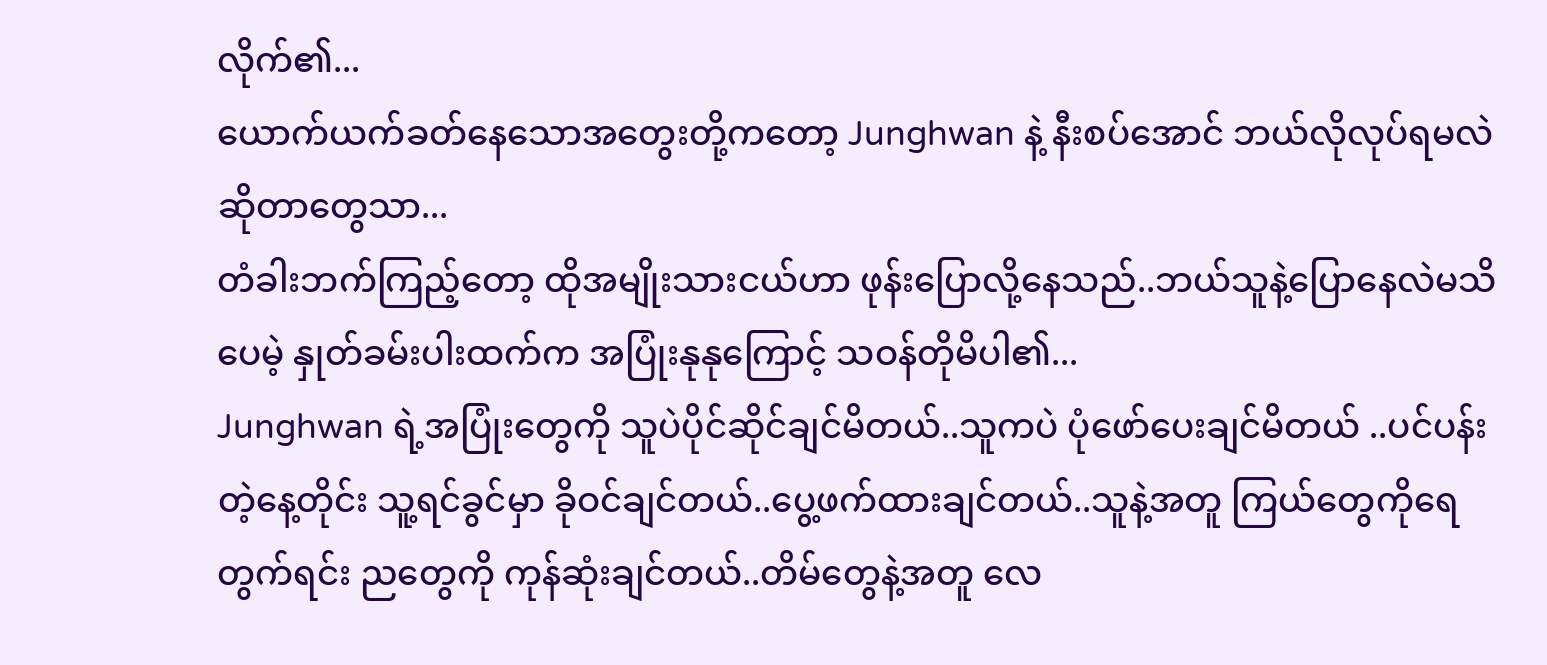လိုက်၏...
ယောက်ယက်ခတ်နေသောအတွေးတို့ကတော့ Junghwan နဲ့ နီးစပ်အောင် ဘယ်လိုလုပ်ရမလဲဆိုတာတွေသာ...
တံခါးဘက်ကြည့်တော့ ထိုအမျိုးသားငယ်ဟာ ဖုန်းပြောလို့နေသည်..ဘယ်သူနဲ့ပြောနေလဲမသိပေမဲ့ နှုတ်ခမ်းပါးထက်က အပြုံးနုနုကြောင့် သဝန်တိုမိပါ၏...
Junghwan ရဲ့အပြုံးတွေကို သူပဲပိုင်ဆိုင်ချင်မိတယ်..သူကပဲ ပုံဖော်ပေးချင်မိတယ် ..ပင်ပန်းတဲ့နေ့တိုင်း သူ့ရင်ခွင်မှာ ခိုဝင်ချင်တယ်..ပွေ့ဖက်ထားချင်တယ်..သူနဲ့အတူ ကြယ်တွေကိုရေတွက်ရင်း ညတွေကို ကုန်ဆုံးချင်တယ်..တိမ်တွေနဲ့အတူ လေ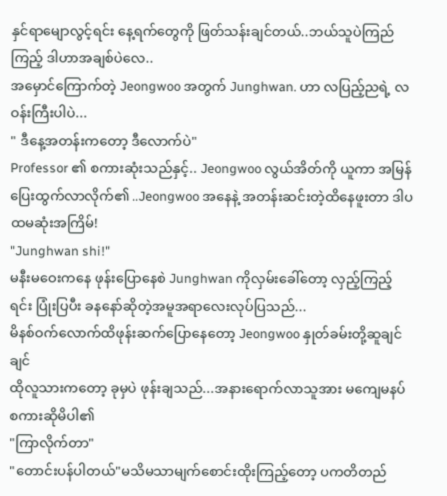နှင်ရာမျောလွင့်ရင်း နေ့ရက်တွေကို ဖြတ်သန်းချင်တယ်..ဘယ်သူပဲကြည်ကြည့် ဒါဟာအချစ်ပဲလေ..
အမှောင်ကြောက်တဲ့ Jeongwoo အတွက် Junghwan. ဟာ လပြည့်ညရဲ့ လဝန်းကြီးပါပဲ...
" ဒီနေ့အတန်းကတော့ ဒီလောက်ပဲ"
Professor ၏ စကားဆုံးသည်နှင့်.. Jeongwoo လွယ်အိတ်ကို ယူကာ အမြန်ပြေးထွက်လာလိုက်၏ ..Jeongwoo အနေနဲ့ အတန်းဆင်းတဲ့ထိနေဖူးတာ ဒါပထမဆုံးအကြိမ်!
"Junghwan shi!"
မနီးမဝေးကနေ ဖုန်းပြောနေစဲ Junghwan ကိုလှမ်းခေါ်တော့ လှည့်ကြည့်ရင်း ပြုံးပြပီး ခနနော်ဆိုတဲ့အမူအရာလေးလုပ်ပြသည်...
မိနစ်ဝက်လောက်ထိဖုန်းဆက်ပြောနေတော့ Jeongwoo နှုတ်ခမ်းတို့ဆူချင်ချင်
ထိုလူသားကတော့ ခုမှပဲ ဖုန်းချသည်...အနားရောက်လာသူအား မကျေမနပ်စကားဆိုမိပါ၏
"ကြာလိုက်တာ"
"တောင်းပန်ပါတယ်"မသိမသာမျက်စောင်းထိုးကြည့်တော့ ပကတိတည်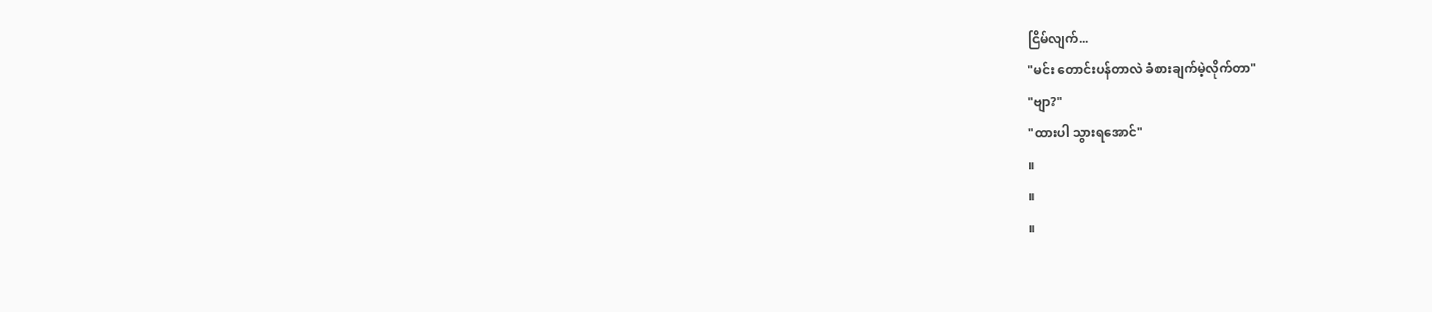ငြိမ်လျက်...
"မင်း တောင်းပန်တာလဲ ခံစားချက်မဲ့လိုက်တာ"
"ဗျာ?"
"ထားပါ သွားရအောင်"
။
။
။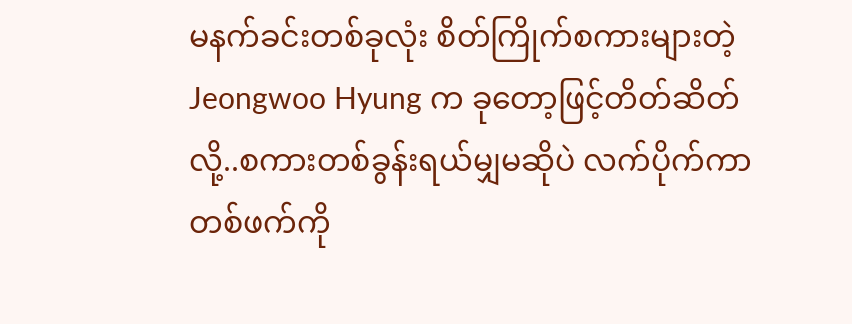မနက်ခင်းတစ်ခုလုံး စိတ်ကြိုက်စကားများတဲ့ Jeongwoo Hyung က ခုတော့ဖြင့်တိတ်ဆိတ်လို့..စကားတစ်ခွန်းရယ်မျှမဆိုပဲ လက်ပိုက်ကာ တစ်ဖက်ကို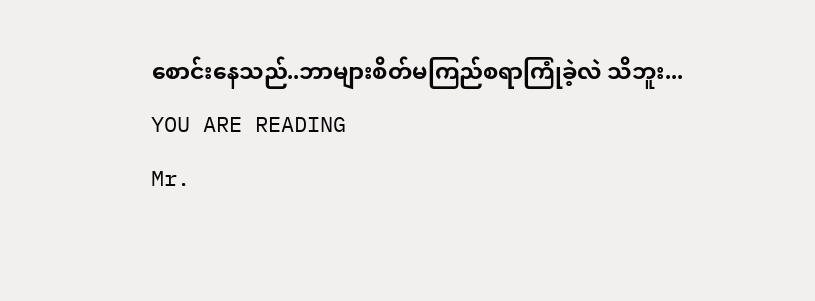စောင်းနေသည်..ဘာများစိတ်မကြည်စရာကြုံခဲ့လဲ သိဘူး...
YOU ARE READING
Mr.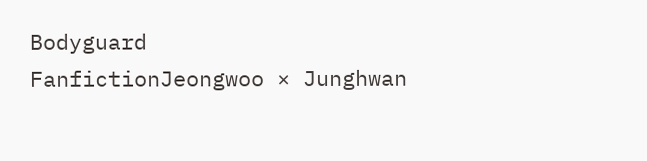Bodyguard
FanfictionJeongwoo × Junghwan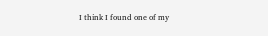I think I found one of my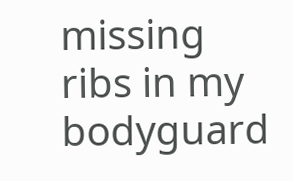missing ribs in my bodyguard